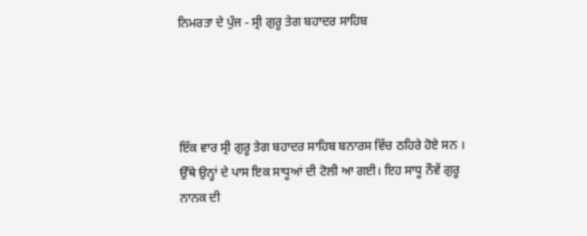ਨਿਮਰਤਾ ਦੇ ਪੁੰਜ - ਸ੍ਰੀ ਗੁਰੂ ਤੇਗ ਬਹਾਦਰ ਸਾਹਿਬ




ਇੱਕ ਵਾਰ ਸ੍ਰੀ ਗੁਰੂ ਤੇਗ ਬਹਾਦਰ ਸਾਹਿਬ ਬਨਾਰਸ ਵਿੱਚ ਠਹਿਰੇ ਹੋਏ ਸਨ । ਉੱਥੇ ਉਨ੍ਹਾਂ ਦੇ ਪਾਸ ਇਕ ਸਾਧੂਆਂ ਦੀ ਟੋਲੀ ਆ ਗਈ। ਇਹ ਸਾਧੂ ਨੌਵੇਂ ਗੁਰੂ ਨਾਨਕ ਦੀ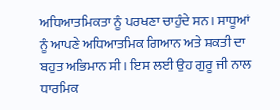ਅਧਿਆਤਮਿਕਤਾ ਨੂੰ ਪਰਖਣਾ ਚਾਹੁੰਦੇ ਸਨ। ਸਾਧੂਆਂ ਨੂੰ ਆਪਣੇ ਅਧਿਆਤਮਿਕ ਗਿਆਨ ਅਤੇ ਸ਼ਕਤੀ ਦਾ ਬਹੁਤ ਅਭਿਮਾਨ ਸੀ। ਇਸ ਲਈ ਉਹ ਗੁਰੂ ਜੀ ਨਾਲ ਧਾਰਮਿਕ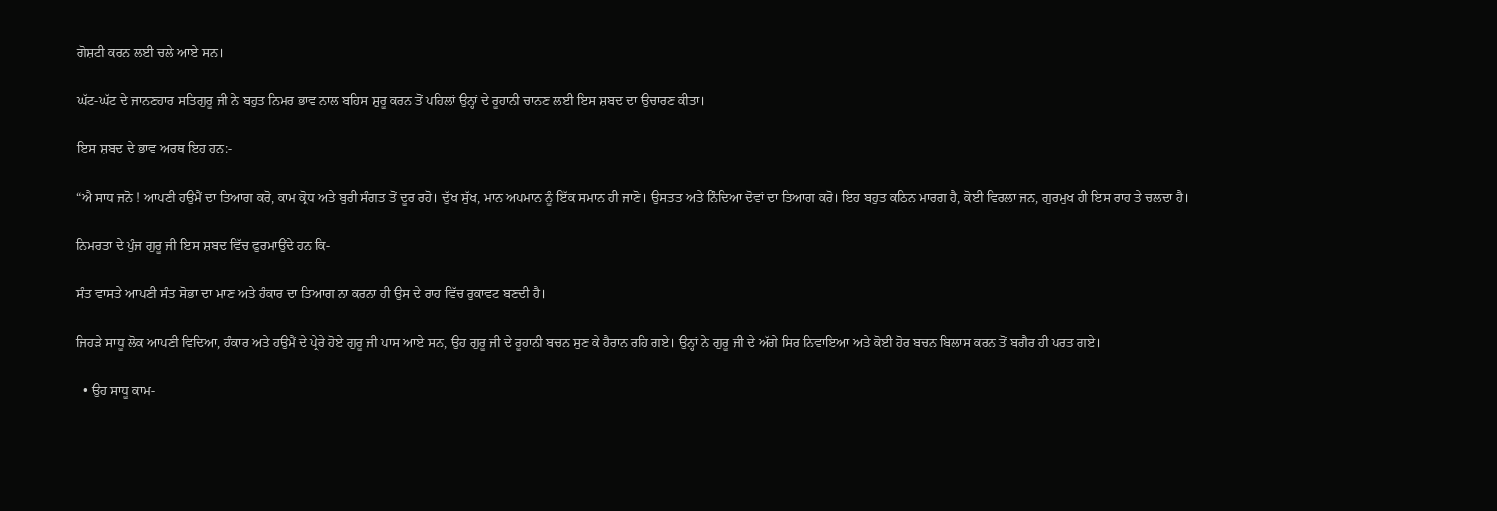ਗੋਸ਼ਟੀ ਕਰਨ ਲਈ ਚਲੇ ਆਏ ਸਨ।

ਘੱਟ-ਘੱਟ ਦੇ ਜਾਨਣਹਾਰ ਸਤਿਗੁਰੂ ਜੀ ਨੇ ਬਹੁਤ ਨਿਮਰ ਭਾਵ ਨਾਲ ਬਹਿਸ ਸ਼ੁਰੂ ਕਰਨ ਤੋਂ ਪਹਿਲਾਂ ਉਨ੍ਹਾਂ ਦੇ ਰੂਹਾਨੀ ਚਾਨਣ ਲਈ ਇਸ ਸ਼ਬਦ ਦਾ ਉਚਾਰਣ ਕੀਤਾ।

ਇਸ ਸ਼ਬਦ ਦੇ ਭਾਵ ਅਰਥ ਇਹ ਹਨ:-

“ਐ ਸਾਧ ਜਨੋ ! ਆਪਣੀ ਹਉਮੈਂ ਦਾ ਤਿਆਗ ਕਰੋ, ਕਾਮ ਕ੍ਰੋਧ ਅਤੇ ਬੁਰੀ ਸੰਗਤ ਤੋਂ ਦੂਰ ਰਹੋ। ਦੁੱਖ ਸੁੱਖ, ਮਾਨ ਅਪਮਾਨ ਨੂੰ ਇੱਕ ਸਮਾਨ ਹੀ ਜਾਣੋ। ਉਸਤਤ ਅਤੇ ਨਿੰਦਿਆ ਦੋਵਾਂ ਦਾ ਤਿਆਗ ਕਰੋ। ਇਹ ਬਹੁਤ ਕਠਿਨ ਮਾਰਗ ਹੈ, ਕੋਈ ਵਿਰਲਾ ਜਨ, ਗੁਰਮੁਖ ਹੀ ਇਸ ਰਾਹ ਤੇ ਚਲਦਾ ਹੈ।

ਨਿਮਰਤਾ ਦੇ ਪੁੰਜ ਗੁਰੂ ਜੀ ਇਸ ਸ਼ਬਦ ਵਿੱਚ ਫੁਰਮਾਉਂਦੇ ਹਨ ਕਿ-

ਸੰਤ ਵਾਸਤੇ ਆਪਣੀ ਸੰਤ ਸੋਭਾ ਦਾ ਮਾਣ ਅਤੇ ਹੰਕਾਰ ਦਾ ਤਿਆਗ ਨਾ ਕਰਨਾ ਹੀ ਉਸ ਦੇ ਰਾਹ ਵਿੱਚ ਰੁਕਾਵਟ ਬਣਦੀ ਹੈ।

ਜਿਹੜੇ ਸਾਧੂ ਲੋਕ ਆਪਣੀ ਵਿਦਿਆ, ਹੰਕਾਰ ਅਤੇ ਹਉਮੈਂ ਦੇ ਪ੍ਰੇਰੇ ਹੋਏ ਗੁਰੂ ਜੀ ਪਾਸ ਆਏ ਸਨ, ਉਹ ਗੁਰੂ ਜੀ ਦੇ ਰੂਹਾਨੀ ਬਚਨ ਸੁਣ ਕੇ ਹੈਰਾਨ ਰਹਿ ਗਏ। ਉਨ੍ਹਾਂ ਨੇ ਗੁਰੂ ਜੀ ਦੇ ਅੱਗੇ ਸਿਰ ਨਿਵਾਇਆ ਅਤੇ ਕੋਈ ਹੋਰ ਬਚਨ ਬਿਲਾਸ ਕਰਨ ਤੋਂ ਬਗੈਰ ਹੀ ਪਰਤ ਗਏ।

  • ਉਹ ਸਾਧੂ ਕਾਮ-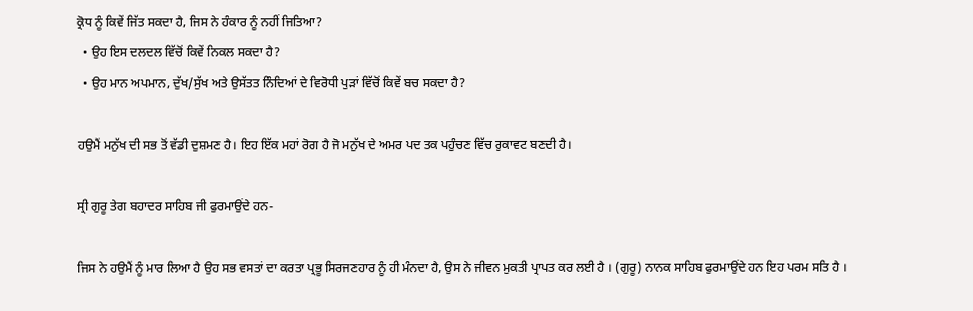ਕ੍ਰੋਧ ਨੂੰ ਕਿਵੇਂ ਜਿੱਤ ਸਕਦਾ ਹੈ, ਜਿਸ ਨੇ ਹੰਕਾਰ ਨੂੰ ਨਹੀਂ ਜਿਤਿਆ?
  • ਉਹ ਇਸ ਦਲਦਲ ਵਿੱਚੋਂ ਕਿਵੇਂ ਨਿਕਲ ਸਕਦਾ ਹੈ?
  • ਉਹ ਮਾਨ ਅਪਮਾਨ, ਦੁੱਖ/ਸੁੱਖ ਅਤੇ ਉਸੱਤਤ ਨਿੰਦਿਆਂ ਦੇ ਵਿਰੋਧੀ ਪੁੜਾਂ ਵਿੱਚੋਂ ਕਿਵੇਂ ਬਚ ਸਕਦਾ ਹੈ?

ਹਉਮੈਂ ਮਨੁੱਖ ਦੀ ਸਭ ਤੋਂ ਵੱਡੀ ਦੁਸ਼ਮਣ ਹੈ। ਇਹ ਇੱਕ ਮਹਾਂ ਰੋਗ ਹੈ ਜੋ ਮਨੁੱਖ ਦੇ ਅਮਰ ਪਦ ਤਕ ਪਹੁੰਚਣ ਵਿੱਚ ਰੁਕਾਵਟ ਬਣਦੀ ਹੈ।

ਸ੍ਰੀ ਗੁਰੂ ਤੇਗ ਬਹਾਦਰ ਸਾਹਿਬ ਜੀ ਫੁਰਮਾਉਂਦੇ ਹਨ-

ਜਿਸ ਨੇ ਹਉਮੈਂ ਨੂੰ ਮਾਰ ਲਿਆ ਹੈ ਉਹ ਸਭ ਵਸਤਾਂ ਦਾ ਕਰਤਾ ਪ੍ਰਭੂ ਸਿਰਜਣਹਾਰ ਨੂੰ ਹੀ ਮੰਨਦਾ ਹੈ, ਉਸ ਨੇ ਜੀਵਨ ਮੁਕਤੀ ਪ੍ਰਾਪਤ ਕਰ ਲਈ ਹੈ । (ਗੁਰੂ) ਨਾਨਕ ਸਾਹਿਬ ਫੁਰਮਾਉਂਦੇ ਹਨ ਇਹ ਪਰਮ ਸਤਿ ਹੈ ।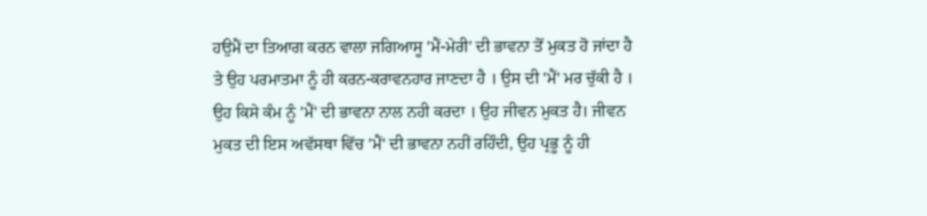ਹਉਮੈਂ ਦਾ ਤਿਆਗ ਕਰਨ ਵਾਲਾ ਜਗਿਆਸੂ 'ਮੈਂ-ਮੇਰੀ' ਦੀ ਭਾਵਨਾ ਤੋਂ ਮੁਕਤ ਹੋ ਜਾਂਦਾ ਹੈ ਤੇ ਉਹ ਪਰਮਾਤਮਾ ਨੂੰ ਹੀ ਕਰਨ-ਕਰਾਵਨਹਾਰ ਜਾਣਦਾ ਹੈ । ਉਸ ਦੀ 'ਮੈਂ' ਮਰ ਚੁੱਕੀ ਹੈ । ਉਹ ਕਿਸੇ ਕੰਮ ਨੂੰ 'ਮੈਂ' ਦੀ ਭਾਵਨਾ ਨਾਲ ਨਹੀ ਕਰਦਾ । ਉਹ ਜੀਵਨ ਮੁਕਤ ਹੈ। ਜੀਵਨ ਮੁਕਤ ਦੀ ਇਸ ਅਵੱਸਥਾ ਵਿੱਚ 'ਮੈਂ' ਦੀ ਭਾਵਨਾ ਨਹੀਂ ਰਹਿੰਦੀ, ਉਹ ਪ੍ਰਭੂ ਨੂੰ ਹੀ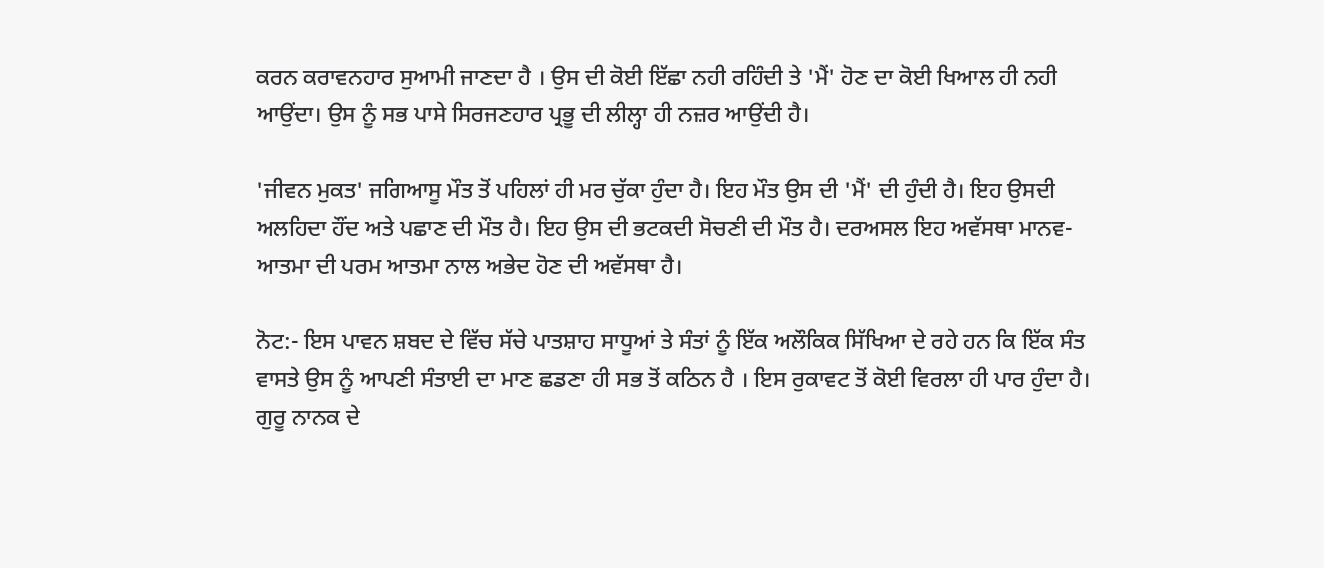ਕਰਨ ਕਰਾਵਨਹਾਰ ਸੁਆਮੀ ਜਾਣਦਾ ਹੈ । ਉਸ ਦੀ ਕੋਈ ਇੱਛਾ ਨਹੀ ਰਹਿੰਦੀ ਤੇ 'ਮੈਂ' ਹੋਣ ਦਾ ਕੋਈ ਖਿਆਲ ਹੀ ਨਹੀ ਆਉਂਦਾ। ਉਸ ਨੂੰ ਸਭ ਪਾਸੇ ਸਿਰਜਣਹਾਰ ਪ੍ਰਭੂ ਦੀ ਲੀਲ੍ਹਾ ਹੀ ਨਜ਼ਰ ਆਉਂਦੀ ਹੈ।

'ਜੀਵਨ ਮੁਕਤ' ਜਗਿਆਸੂ ਮੌਤ ਤੋਂ ਪਹਿਲਾਂ ਹੀ ਮਰ ਚੁੱਕਾ ਹੁੰਦਾ ਹੈ। ਇਹ ਮੌਤ ਉਸ ਦੀ 'ਮੈਂ' ਦੀ ਹੁੰਦੀ ਹੈ। ਇਹ ਉਸਦੀ ਅਲਹਿਦਾ ਹੌਂਦ ਅਤੇ ਪਛਾਣ ਦੀ ਮੌਤ ਹੈ। ਇਹ ਉਸ ਦੀ ਭਟਕਦੀ ਸੋਚਣੀ ਦੀ ਮੌਤ ਹੈ। ਦਰਅਸਲ ਇਹ ਅਵੱਸਥਾ ਮਾਨਵ-ਆਤਮਾ ਦੀ ਪਰਮ ਆਤਮਾ ਨਾਲ ਅਭੇਦ ਹੋਣ ਦੀ ਅਵੱਸਥਾ ਹੈ।

ਨੋਟ:- ਇਸ ਪਾਵਨ ਸ਼ਬਦ ਦੇ ਵਿੱਚ ਸੱਚੇ ਪਾਤਸ਼ਾਹ ਸਾਧੂਆਂ ਤੇ ਸੰਤਾਂ ਨੂੰ ਇੱਕ ਅਲੌਕਿਕ ਸਿੱਖਿਆ ਦੇ ਰਹੇ ਹਨ ਕਿ ਇੱਕ ਸੰਤ ਵਾਸਤੇ ਉਸ ਨੂੰ ਆਪਣੀ ਸੰਤਾਈ ਦਾ ਮਾਣ ਛਡਣਾ ਹੀ ਸਭ ਤੋਂ ਕਠਿਨ ਹੈ । ਇਸ ਰੁਕਾਵਟ ਤੋਂ ਕੋਈ ਵਿਰਲਾ ਹੀ ਪਾਰ ਹੁੰਦਾ ਹੈ।
ਗੁਰੂ ਨਾਨਕ ਦੇ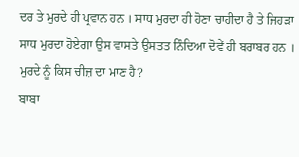ਦਰ ਤੇ ਮੁਰਦੇ ਹੀ ਪ੍ਰਵਾਨ ਹਨ । ਸਾਧ ਮੁਰਦਾ ਹੀ ਹੋਣਾ ਚਾਹੀਦਾ ਹੈ ਤੇ ਜਿਹੜਾ ਸਾਧ ਮੁਰਦਾ ਹੋਏਗਾ ਉਸ ਵਾਸਤੇ ਉਸਤਤ ਨਿੰਦਿਆ ਦੋਵੇਂ ਹੀ ਬਰਾਬਰ ਹਨ । ਮੁਰਦੇ ਨੂੰ ਕਿਸ ਚੀਜ਼ ਦਾ ਮਾਣ ਹੈ?
ਬਾਬਾ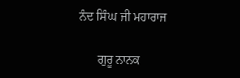ਨੰਦ ਸਿੰਘ ਜੀ ਮਹਾਰਾਜ

      ਗੁਰੂ ਨਾਨਕ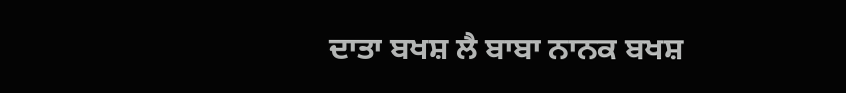ਦਾਤਾ ਬਖਸ਼ ਲੈ ਬਾਬਾ ਨਾਨਕ ਬਖਸ਼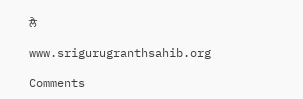ਲੈ

www.srigurugranthsahib.org

Comments